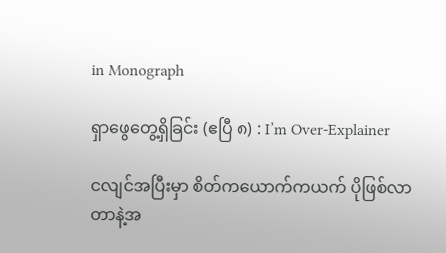in Monograph

ရှာဖွေတွေ့ရှိခြင်း (ဧပြီ ၈) : I’m Over-Explainer

ငလျင်အပြီးမှာ စိတ်ကယောက်ကယက် ပိုဖြစ်လာတာနဲ့အ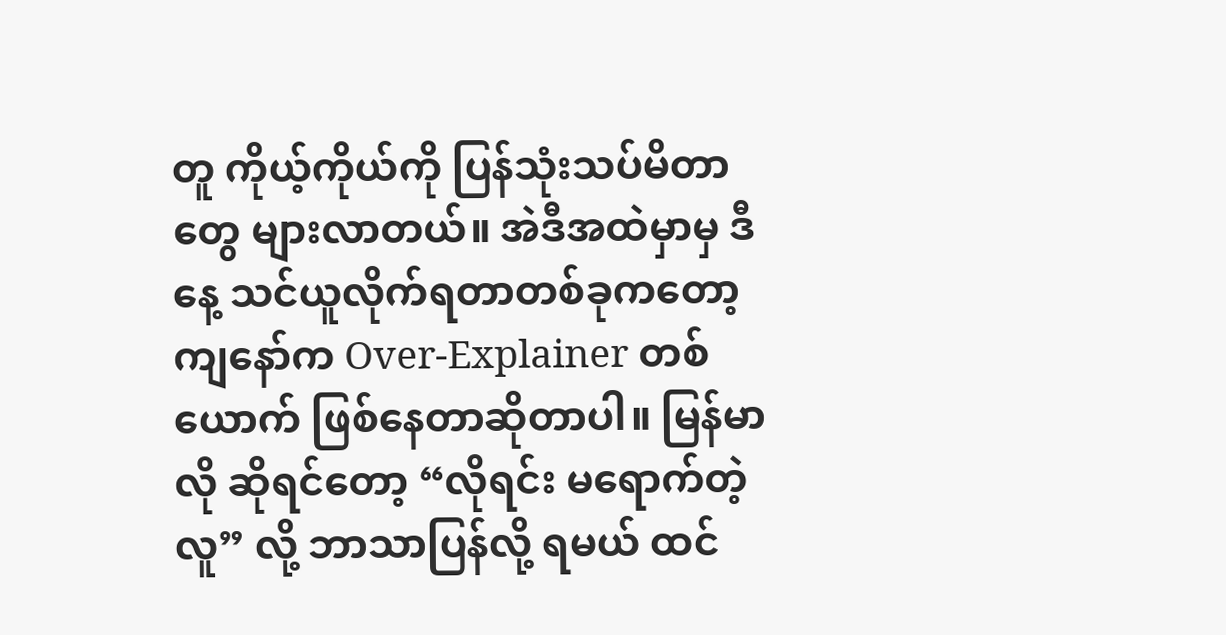တူ ကိုယ့်ကိုယ်ကို ပြန်သုံးသပ်မိတာတွေ များလာတယ်။ အဲဒီအထဲမှာမှ ဒီနေ့ သင်ယူလိုက်ရတာတစ်ခုကတော့ ကျနော်က Over-Explainer တစ်ယောက် ဖြစ်နေတာဆိုတာပါ။ မြန်မာလို ဆိုရင်တော့ “လိုရင်း မရောက်တဲ့လူ” လို့ ဘာသာပြန်လို့ ရမယ် ထင်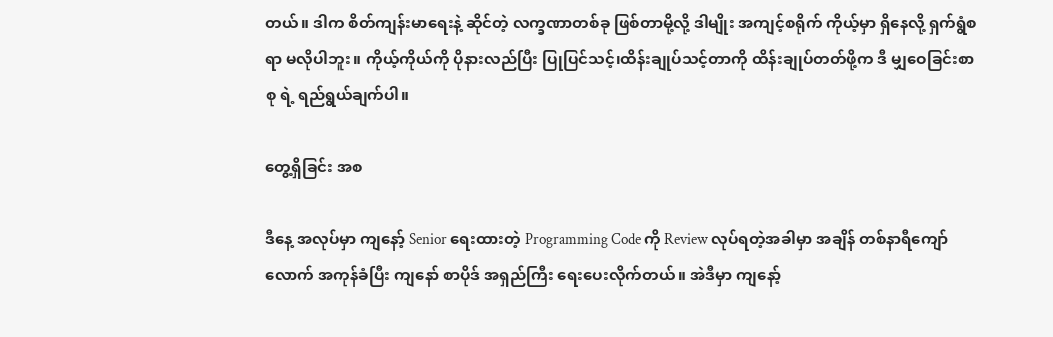တယ်။ ဒါက စိတ်ကျန်းမာရေးနဲ့ ဆိုင်တဲ့ လက္ခဏာတစ်ခု ဖြစ်တာမို့လို့ ဒါမျိုး အကျင့်စရိုက် ကိုယ့်မှာ ရှိနေလို့ ရှက်ရွံစရာ မလိုပါဘူး။ ကိုယ့်ကိုယ်ကို ပိုနားလည်ပြီး ပြုပြင်သင့်၊ထိန်းချုပ်သင့်တာကို ထိန်းချုပ်တတ်ဖို့က ဒီ မျှဝေခြင်းစာစု ရဲ့ ရည်ရွယ်ချက်ပါ။

တွေ့ရှိခြင်း အစ

ဒီနေ့ အလုပ်မှာ ကျနော့် Senior ရေးထားတဲ့ Programming Code ကို Review လုပ်ရတဲ့အခါမှာ အချိန် တစ်နာရီကျော်လောက် အကုန်ခံပြီး ကျနော် စာပိုဒ် အရှည်ကြီး ရေးပေးလိုက်တယ်။ အဲဒီမှာ ကျနော့်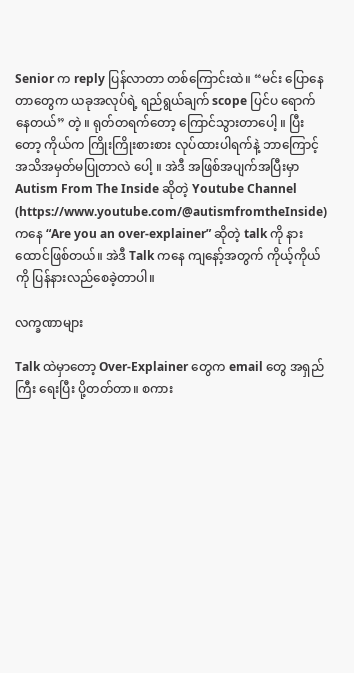Senior က reply ပြန်လာတာ တစ်ကြောင်းထဲ။ “မင်း ပြောနေတာတွေက ယခုအလုပ်ရဲ့ ရည်ရွယ်ချက် scope ပြင်ပ ရောက်နေတယ်” တဲ့ ။ ရုတ်တရက်တော့ ကြောင်သွားတာပေါ့ ။ ပြီးတော့ ကိုယ်က ကြိုးကြိုးစားစား လုပ်ထားပါရက်နဲ့ ဘာကြောင့် အသိအမှတ်မပြုတာလဲ ပေါ့ ။ အဲဒီ အဖြစ်အပျက်အပြီးမှာ Autism From The Inside ဆိုတဲ့ Youtube Channel (https://www.youtube.com/@autismfromtheInside) ကနေ “Are you an over-explainer” ဆိုတဲ့ talk ကို နားထောင်ဖြစ်တယ်။ အဲဒီ Talk ကနေ ကျနော့်အတွက် ကိုယ့်ကိုယ်ကို ပြန်နားလည်စေခဲ့တာပါ။

လက္ခဏာများ

Talk ထဲမှာတော့ Over-Explainer တွေက email တွေ အရှည်ကြီး ရေးပြီး ပို့တတ်တာ။ စကား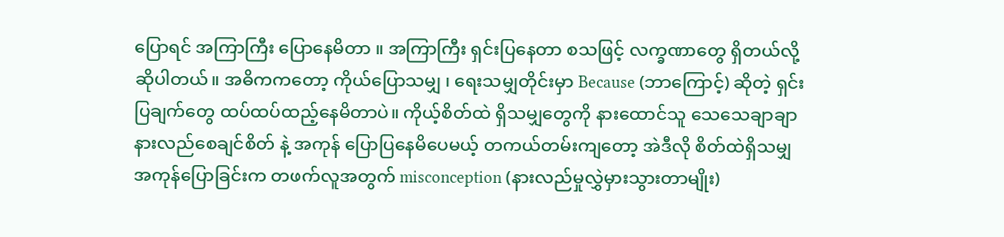ပြောရင် အကြာကြီး ပြောနေမိတာ ။ အကြာကြီး ရှင်းပြနေတာ စသဖြင့် လက္ခဏာတွေ ရှိတယ်လို့ ဆိုပါတယ်။ အဓိကကတော့ ကိုယ်ပြောသမျှ ၊ ရေးသမျှတိုင်းမှာ Because (ဘာကြောင့်) ဆိုတဲ့ ရှင်းပြချက်တွေ ထပ်ထပ်ထည့်နေမိတာပဲ။ ကိုယ့်စိတ်ထဲ ရှိသမျှတွေကို နားထောင်သူ သေသေချာချာ နားလည်စေချင်စိတ် နဲ့ အကုန် ပြောပြနေမိပေမယ့် တကယ်တမ်းကျတော့ အဲဒီလို စိတ်ထဲရှိသမျှ အကုန်ပြောခြင်းက တဖက်လူအတွက် misconception (နားလည်မှုလွှဲမှားသွားတာမျိုး)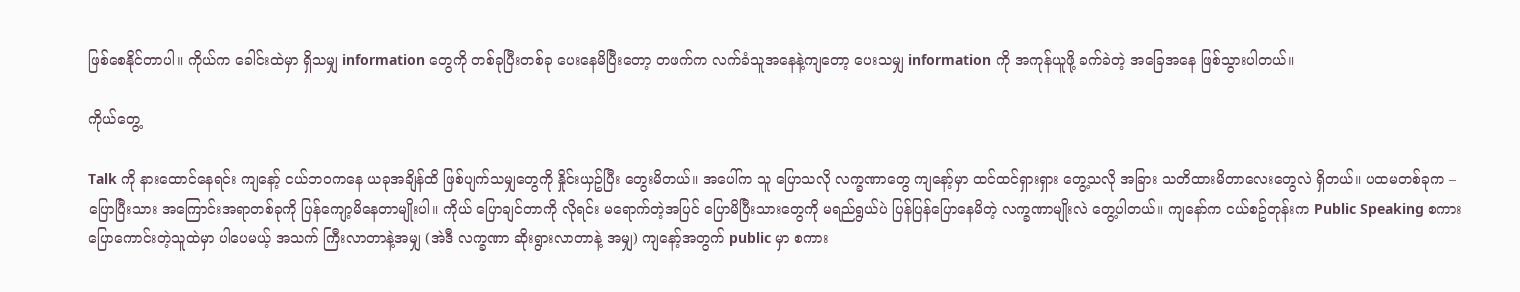ဖြစ်စေနိုင်တာပါ။ ကိုယ်က ခေါင်းထဲမှာ ရှိသမျှ information တွေကို တစ်ခုပြီးတစ်ခု ပေးနေမိပြီးတော့ တဖက်က လက်ခံသူအနေနဲ့ကျတော့ ပေးသမျှ information ကို အကုန်ယူဖို့ ခက်ခဲတဲ့ အခြေအနေ ဖြစ်သွားပါတယ်။

ကိုယ်တွေ့

Talk ကို နားထောင်နေရင်း ကျနော့် ငယ်ဘဝကနေ ယခုအချိန်ထိ ဖြစ်ပျက်သမျှတွေကို နှိုင်းယှဥ်ပြီး တွေးမိတယ်။ အပေါ်က သူ ပြောသလို လက္ခဏာတွေ ကျနော့်မှာ ထင်ထင်ရှားရှား တွေ့သလို အခြား သတိထားမိတာလေးတွေလဲ ရှိတယ်။ ပထမတစ်ခုက – ပြောပြီးသား အကြောင်းအရာတစ်ခုကို ပြန်ကျော့မိနေတာမျိုးပါ။ ကိုယ် ပြောချင်တာကို လိုရင်း မရောက်တဲ့အပြင် ပြောမိပြီးသားတွေကို မရည်ရွယ်ပဲ ပြန်ပြန်ပြောနေမိတဲ့ လက္ခဏာမျိုးလဲ တွေ့ပါတယ်။ ကျနော်က ငယ်စဥ်တုန်းက Public Speaking စကားပြောကောင်းတဲ့သူထဲမှာ ပါပေမယ့် အသက် ကြီးလာတာနဲ့အမျှ (အဲဒီ လက္ခဏာ ဆိုးရွားလာတာနဲ့ အမျှ) ကျနော့်အတွက် public မှာ စကား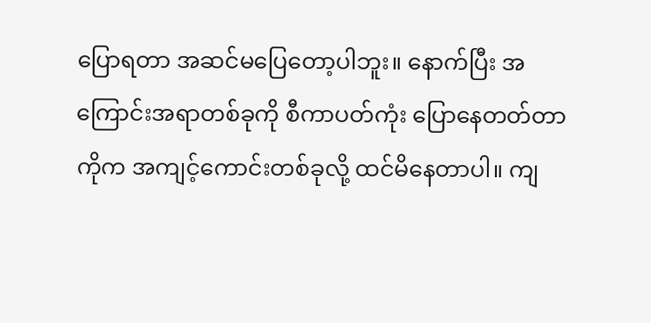ပြောရတာ အဆင်မပြေတော့ပါဘူး။ နောက်ပြီး အကြောင်းအရာတစ်ခုကို စီကာပတ်ကုံး ပြောနေတတ်တာကိုက အကျင့်ကောင်းတစ်ခုလို့ ထင်မိနေတာပါ။ ကျ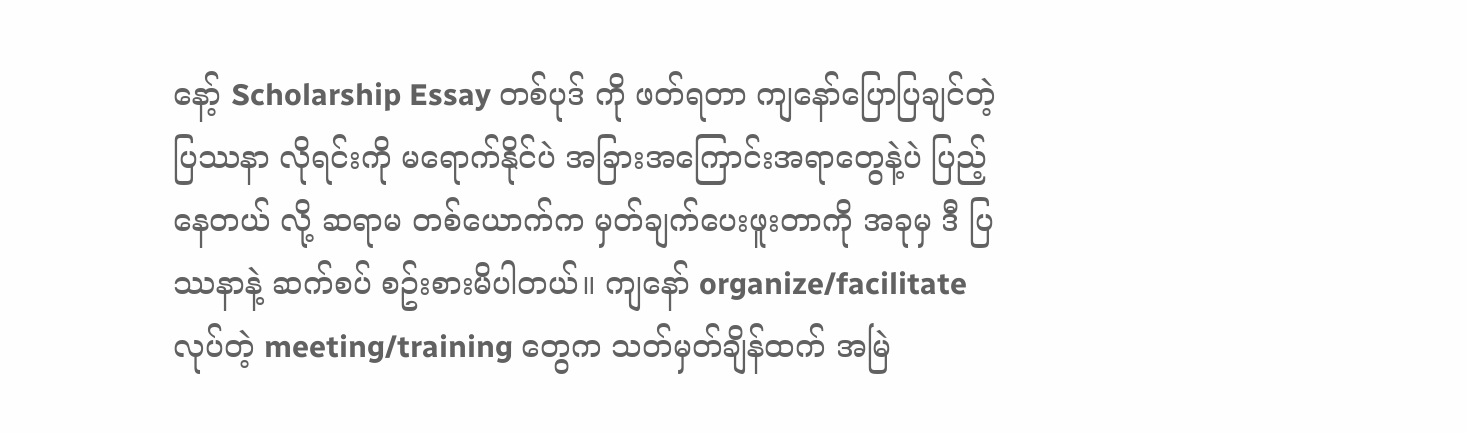နော့် Scholarship Essay တစ်ပုဒ် ကို ဖတ်ရတာ ကျနော်ပြောပြချင်တဲ့ ပြဿနာ လိုရင်းကို မရောက်နိုင်ပဲ အခြားအကြောင်းအရာတွေနဲ့ပဲ ပြည့်နေတယ် လို့ ဆရာမ တစ်ယောက်က မှတ်ချက်ပေးဖူးတာကို အခုမှ ဒီ ပြဿနာနဲ့ ဆက်စပ် စဥ်းစားမိပါတယ်။ ကျနော် organize/facilitate လုပ်တဲ့ meeting/training တွေက သတ်မှတ်ချိန်ထက် အမြဲ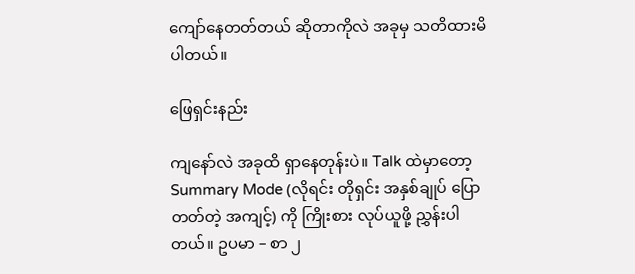ကျော်နေတတ်တယ် ဆိုတာကိုလဲ အခုမှ သတိထားမိပါတယ်။

ဖြေရှင်းနည်း

ကျနော်လဲ အခုထိ ရှာနေတုန်းပဲ။ Talk ထဲမှာတော့ Summary Mode (လိုရင်း တိုရှင်း အနှစ်ချုပ် ပြောတတ်တဲ့ အကျင့်) ကို ကြိုးစား လုပ်ယူဖို့ ညွှန်းပါတယ်။ ဥပမာ – စာ ၂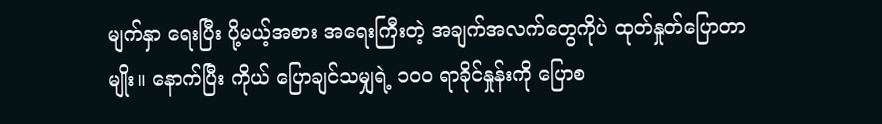မျက်နှာ ရေးပြီး ပို့မယ့်အစား အရေးကြီးတဲ့ အချက်အလက်တွေကိုပဲ ထုတ်နှုတ်ပြောတာမျိုး။ နောက်ပြီး ကိုယ် ပြောချင်သမျှရဲ့ ၁၀၀ ရာခိုင်နှုန်းကို ပြောစ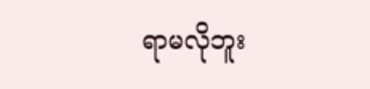ရာမလိုဘူး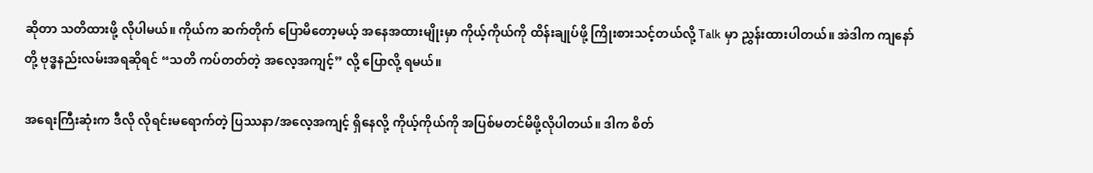ဆိုတာ သတိထားဖို့ လိုပါမယ်။ ကိုယ်က ဆက်တိုက် ပြောမိတော့မယ့် အနေအထားမျိုးမှာ ကိုယ့်ကိုယ်ကို ထိန်းချုပ်ဖို့ ကြိုးစားသင့်တယ်လို့ Talk မှာ ညွှန်းထားပါတယ်။ အဲဒါက ကျနော်တို့ ဗုဒ္ဓနည်းလမ်းအရဆိုရင် “သတိ ကပ်တတ်တဲ့ အလေ့အကျင့်” လို့ ပြောလို့ ရမယ်။

အရေးကြီးဆုံးက ဒီလို လိုရင်းမရောက်တဲ့ ပြဿနာ/အလေ့အကျင့် ရှိနေလို့ ကိုယ့်ကိုယ်ကို အပြစ်မတင်မိဖို့လိုပါတယ်။ ဒါက စိတ်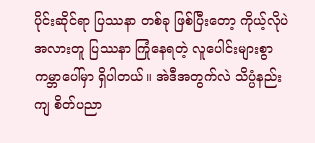ပိုင်းဆိုင်ရာ ပြဿနာ တစ်ခု ဖြစ်ပြီးတော့ ကိုယ့်လိုပဲ အလားတူ ပြဿနာ ကြုံနေရတဲ့ လူပေါင်းများစွာ ကမ္ဘာပေါ်မှာ ရှိပါတယ်။ အဲဒီအတွက်လဲ သိပ္ပံနည်းကျ စိတ်ပညာ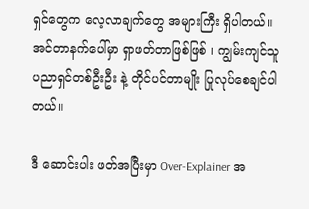ရှင်တွေက လေ့လာချက်တွေ အများကြီး ရှိပါတယ်။ အင်တာနက်ပေါ်မှာ ရှာဖတ်တာဖြစ်ဖြစ် ၊ ကျွမ်းကျင်သူ ပညာရှင်တစ်ဦးဦး နဲ့ တိုင်ပင်တာမျိုး ပြုလုပ်စေချင်ပါတယ်။

ဒီ ဆောင်းပါး ဖတ်အပြီးမှာ Over-Explainer အ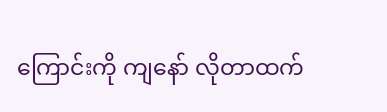ကြောင်းကို ကျနော် လိုတာထက်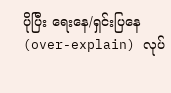ပိုပြီး ရေးနေ/ရှင်းပြနေ (over-explain) လုပ်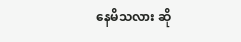နေမိသလား ဆို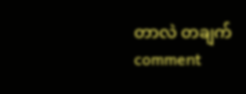တာလဲ တချက် comment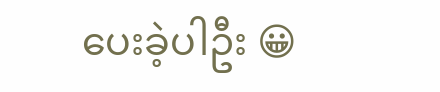ပေးခဲ့ပါဦး 😀